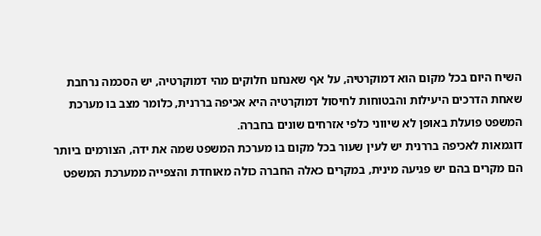השיח היום בכל מקום הוא דמוקרטיה, על אף שאנחנו חלוקים מהי דמוקרטיה, יש הסכמה נרחבת שאחת הדרכים היעילות והבטוחות לחיסול דמוקרטיה היא אכיפה בררנית, כלומר מצב בו מערכת המשפט פועלת באופן לא שיווני כלפי אזרחים שונים בחברה.
דוגמאות לאכיפה בררנית יש לעין שעור בכל מקום בו מערכת המשפט שמה את ידה, הצורמים ביותר הם מקרים בהם יש פגיעה מינית, במקרים כאלה החברה כולה מאוחדת והצפייה ממערכת המשפט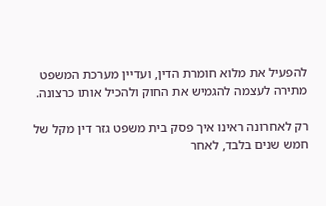להפעיל את מלוא חומרת הדין, ועדיין מערכת המשפט מתירה לעצמה להגמיש את החוק ולהכיל אותו כרצונה.

רק לאחרונה ראינו איך פסק בית משפט גזר דין מקל של חמש שנים בלבד, לאחר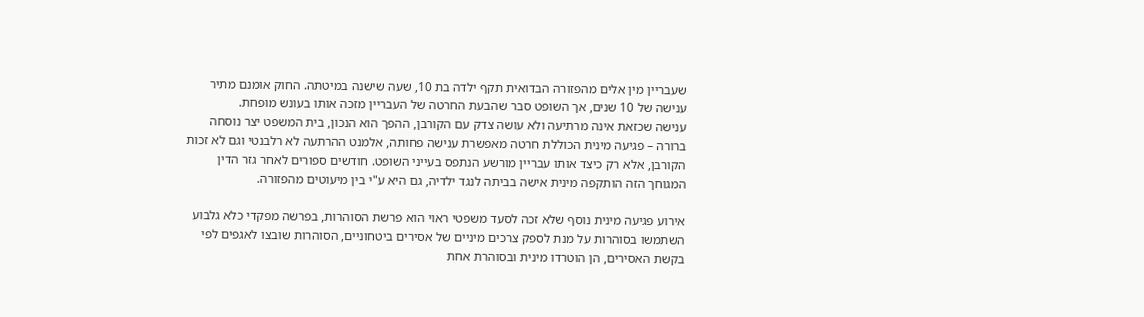שעבריין מין אלים מהפזורה הבדואית תקף ילדה בת 10, שעה שישנה במיטתה. החוק אומנם מתיר ענישה של 10 שנים, אך השופט סבר שהבעת החרטה של העבריין מזכה אותו בעונש מופחת.
ענישה שכזאת אינה מרתיעה ולא עושה צדק עם הקורבן, ההפך הוא הנכון, בית המשפט יצר נוסחה ברורה – פגיעה מינית הכוללת חרטה מאפשרת ענישה פחותה, אלמנט ההרתעה לא רלבנטי וגם לא זכות הקורבן, אלא רק כיצד אותו עבריין מורשע הנתפס בעייני השופט. חודשים ספורים לאחר גזר הדין המגוחך הזה הותקפה מינית אישה בביתה לנגד ילדיה, גם היא ע"י בין מיעוטים מהפזורה.

אירוע פגיעה מינית נוסף שלא זכה לסעד משפטי ראוי הוא פרשת הסוהרות, בפרשה מפקדי כלא גלבוע השתמשו בסוהרות על מנת לספק צרכים מיניים של אסירים ביטחוניים, הסוהרות שובצו לאגפים לפי בקשת האסירים, הן הוטרדו מינית ובסוהרת אחת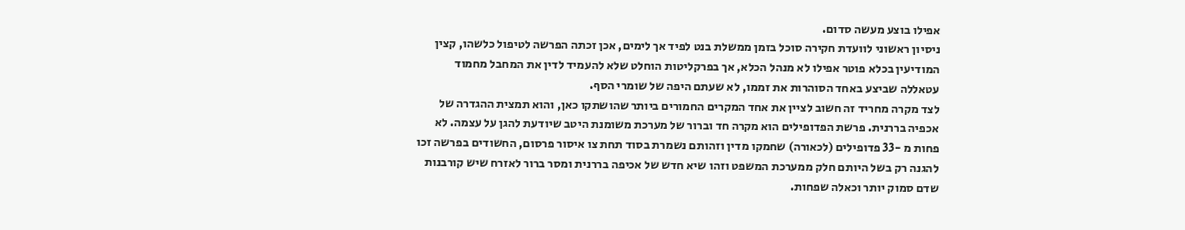אפילו בוצע מעשה סדום.
ניסיון ראשוני לוועדת חקירה סוכל בזמן ממשלת בנט לפיד אך לימים, אכן זכתה הפרשה לטיפול כלשהו, קצין המודיעין בכלא פוטר אפילו לא מנהל הכלא, אך בפרקליטות הוחלט שלא להעמיד לדין את המחבל מחמוד עטאללה שביצע באחד הסוהרות את זממו, לא שעתם היפה של שומרי הסף.
לצד מקרה מחריד זה חשוב לציין את אחד המקרים החמורים ביותר שהושתקו כאן, והוא תמצית ההגדרה של אכפיה בררנית. פרשת הפדופילים הוא מקרה חד וברור של מערכת משומנת היטב שיודעת להגן על עצמה. לא פחות מ -33 פדופילים (לכאורה) שחמקו מדין וזהותם נשמרת בסוד תחת צו איסור פרסום, החשודים בפרשה זכו להגנה רק בשל היותם חלק ממערכת המשפט וזהו שיא חדש של אכיפה בררנית ומסר ברור לאזרח שיש קורבנות שדם סמוק יותר וכאלה שפחות.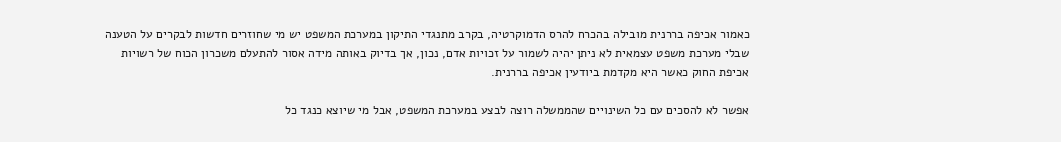כאמור אכיפה בררנית מובילה בהכרח להרס הדמוקרטיה, בקרב מתנגדי התיקון במערכת המשפט יש מי שחוזרים חדשות לבקרים על הטענה שבלי מערכת משפט עצמאית לא ניתן יהיה לשמור על זכויות אדם, נכון, אך בדיוק באותה מידה אסור להתעלם משכרון הכוח של רשויות אכיפת החוק כאשר היא מקדמת ביודעין אכיפה בררנית.

אפשר לא להסכים עם כל השינויים שהממשלה רוצה לבצע במערכת המשפט, אבל מי שיוצא כנגד כל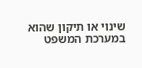שינוי או תיקון שהוא במערכת המשפט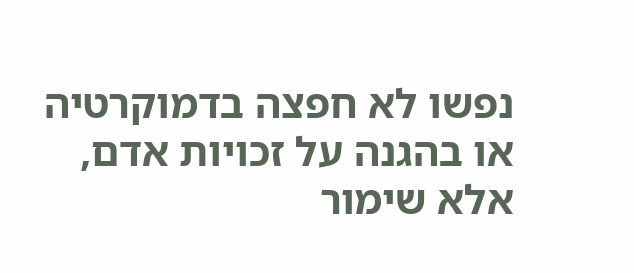נפשו לא חפצה בדמוקרטיה או בהגנה על זכויות אדם, אלא שימור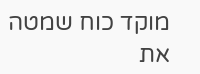מוקד כוח שמטה את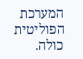המערכת הפוליטית כולה.